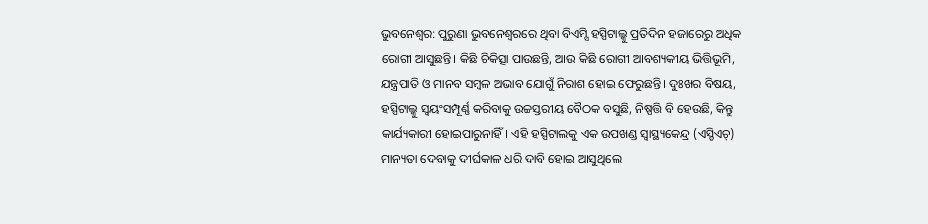ଭୁବନେଶ୍ବର: ପୁରୁଣା ଭୁବନେଶ୍ବରରେ ଥିବା ବିଏମ୍ସି ହସ୍ପିଟାଲ୍କୁ ପ୍ରତିଦିନ ହଜାରେରୁ ଅଧିକ ରୋଗୀ ଆସୁଛନ୍ତି। କିଛି ଚିକିତ୍ସା ପାଉଛନ୍ତି, ଆଉ କିଛି ରୋଗୀ ଆବଶ୍ୟକୀୟ ଭିତ୍ତିଭୂମି, ଯନ୍ତ୍ରପାତି ଓ ମାନବ ସମ୍ବଳ ଅଭାବ ଯୋଗୁଁ ନିରାଶ ହୋଇ ଫେରୁଛନ୍ତି। ଦୁଃଖର ବିଷୟ, ହସ୍ପିଟାଲ୍କୁ ସ୍ବୟଂସମ୍ପୂର୍ଣ୍ଣ କରିବାକୁ ଉଚ୍ଚସ୍ତରୀୟ ବୈଠକ ବସୁଛି, ନିଷ୍ପତ୍ତି ବି ହେଉଛି, କିନ୍ତୁ କାର୍ଯ୍ୟକାରୀ ହୋଇପାରୁନାହିଁ। ଏହି ହସ୍ପିଟାଲକୁ ଏକ ଉପଖଣ୍ଡ ସ୍ବାସ୍ଥ୍ୟକେନ୍ଦ୍ର (ଏସ୍ଡିଏଚ୍) ମାନ୍ୟତା ଦେବାକୁ ଦୀର୍ଘକାଳ ଧରି ଦାବି ହୋଇ ଆସୁଥିଲେ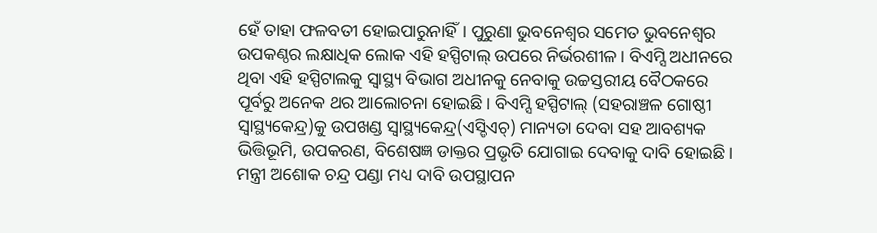ହେଁ ତାହା ଫଳବତୀ ହୋଇପାରୁନାହିଁ। ପୁରୁଣା ଭୁବନେଶ୍ବର ସମେତ ଭୁବନେଶ୍ବର ଉପକଣ୍ଠର ଲକ୍ଷାଧିକ ଲୋକ ଏହି ହସ୍ପିଟାଲ୍ ଉପରେ ନିର୍ଭରଶୀଳ। ବିଏମ୍ସି ଅଧୀନରେ ଥିବା ଏହି ହସ୍ପିଟାଲକୁ ସ୍ବାସ୍ଥ୍ୟ ବିଭାଗ ଅଧୀନକୁ ନେବାକୁ ଉଚ୍ଚସ୍ତରୀୟ ବୈଠକରେ ପୂର୍ବରୁ ଅନେକ ଥର ଆଲୋଚନା ହୋଇଛି। ବିଏମ୍ସି ହସ୍ପିଟାଲ୍ (ସହରାଞ୍ଚଳ ଗୋଷ୍ଠୀ ସ୍ବାସ୍ଥ୍ୟକେନ୍ଦ୍ର)କୁ ଉପଖଣ୍ଡ ସ୍ବାସ୍ଥ୍ୟକେନ୍ଦ୍ର(ଏସ୍ଡିଏଚ୍) ମାନ୍ୟତା ଦେବା ସହ ଆବଶ୍ୟକ ଭିତ୍ତିଭୂମି, ଉପକରଣ, ବିଶେଷଜ୍ଞ ଡାକ୍ତର ପ୍ରଭୃତି ଯୋଗାଇ ଦେବାକୁ ଦାବି ହୋଇଛି। ମନ୍ତ୍ରୀ ଅଶୋକ ଚନ୍ଦ୍ର ପଣ୍ଡା ମଧ୍ୟ ଦାବି ଉପସ୍ଥାପନ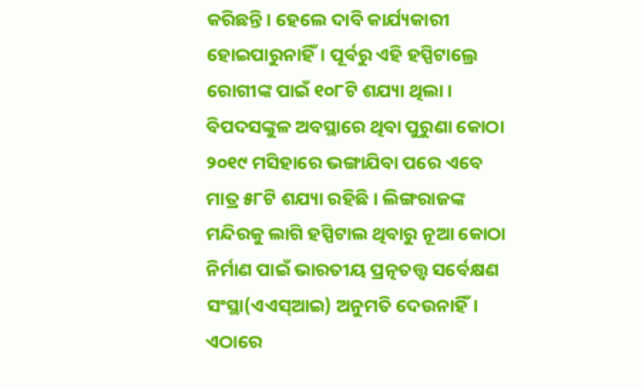କରିଛନ୍ତି। ହେଲେ ଦାବି କାର୍ଯ୍ୟକାରୀ ହୋଇପାରୁନାହିଁ। ପୂର୍ବରୁ ଏହି ହସ୍ପିଟାଲ୍ରେ ରୋଗୀଙ୍କ ପାଇଁ ୧୦୮ଟି ଶଯ୍ୟା ଥିଲା। ବିପଦସଙ୍କୁଳ ଅବସ୍ଥାରେ ଥିବା ପୁରୁଣା କୋଠା ୨୦୧୯ ମସିହାରେ ଭଙ୍ଗାଯିବା ପରେ ଏବେ ମାତ୍ର ୫୮ଟି ଶଯ୍ୟା ରହିଛି। ଲିଙ୍ଗରାଜଙ୍କ ମନ୍ଦିରକୁ ଲାଗି ହସ୍ପିଟାଲ ଥିବାରୁ ନୂଆ କୋଠା ନିର୍ମାଣ ପାଇଁ ଭାରତୀୟ ପ୍ରତ୍ନତତ୍ତ୍ବ ସର୍ବେକ୍ଷଣ ସଂସ୍ଥା(ଏଏସ୍ଆଇ) ଅନୁମତି ଦେଉନାହିଁ।
ଏଠାରେ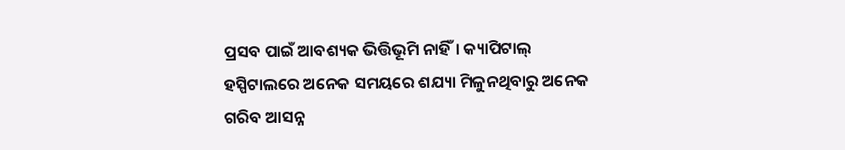ପ୍ରସବ ପାଇଁ ଆବଶ୍ୟକ ଭିତ୍ତିଭୂମି ନାହିଁ। କ୍ୟାପିଟାଲ୍ ହସ୍ପିଟାଲରେ ଅନେକ ସମୟରେ ଶଯ୍ୟା ମିଳୁନଥିବାରୁ ଅନେକ ଗରିବ ଆସନ୍ନ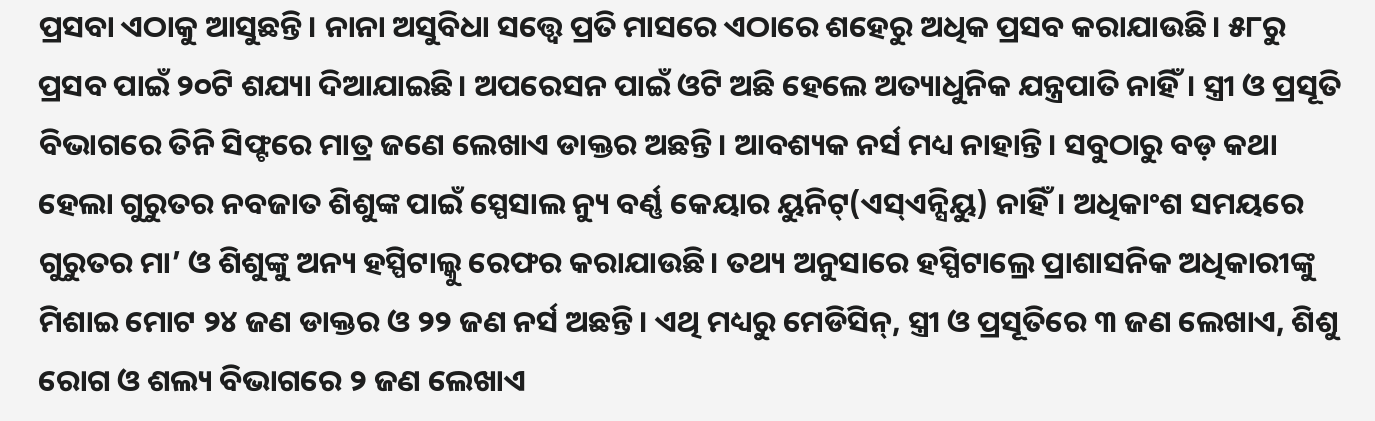ପ୍ରସବା ଏଠାକୁ ଆସୁଛନ୍ତି। ନାନା ଅସୁବିଧା ସତ୍ତ୍ବେ ପ୍ରତି ମାସରେ ଏଠାରେ ଶହେରୁ ଅଧିକ ପ୍ରସବ କରାଯାଉଛି। ୫୮ରୁ ପ୍ରସବ ପାଇଁ ୨୦ଟି ଶଯ୍ୟା ଦିଆଯାଇଛି। ଅପରେସନ ପାଇଁ ଓଟି ଅଛି ହେଲେ ଅତ୍ୟାଧୁନିକ ଯନ୍ତ୍ରପାତି ନାହିଁ। ସ୍ତ୍ରୀ ଓ ପ୍ରସୂତି ବିଭାଗରେ ତିନି ସିଫ୍ଟରେ ମାତ୍ର ଜଣେ ଲେଖାଏ ଡାକ୍ତର ଅଛନ୍ତି। ଆବଶ୍ୟକ ନର୍ସ ମଧ୍ୟ ନାହାନ୍ତି। ସବୁଠାରୁ ବଡ଼ କଥା ହେଲା ଗୁରୁତର ନବଜାତ ଶିଶୁଙ୍କ ପାଇଁ ସ୍ପେସାଲ ନ୍ୟୁ ବର୍ଣ୍ଣ କେୟାର ୟୁନିଟ୍(ଏସ୍ଏନ୍ସିୟୁ) ନାହିଁ। ଅଧିକାଂଶ ସମୟରେ ଗୁରୁତର ମା’ ଓ ଶିଶୁଙ୍କୁ ଅନ୍ୟ ହସ୍ପିଟାଲ୍କୁ ରେଫର କରାଯାଉଛି। ତଥ୍ୟ ଅନୁସାରେ ହସ୍ପିଟାଲ୍ରେ ପ୍ରାଶାସନିକ ଅଧିକାରୀଙ୍କୁ ମିଶାଇ ମୋଟ ୨୪ ଜଣ ଡାକ୍ତର ଓ ୨୨ ଜଣ ନର୍ସ ଅଛନ୍ତି। ଏଥି ମଧ୍ୟରୁ ମେଡିସିନ୍, ସ୍ତ୍ରୀ ଓ ପ୍ରସୂତିରେ ୩ ଜଣ ଲେଖାଏ, ଶିଶୁ ରୋଗ ଓ ଶଲ୍ୟ ବିଭାଗରେ ୨ ଜଣ ଲେଖାଏ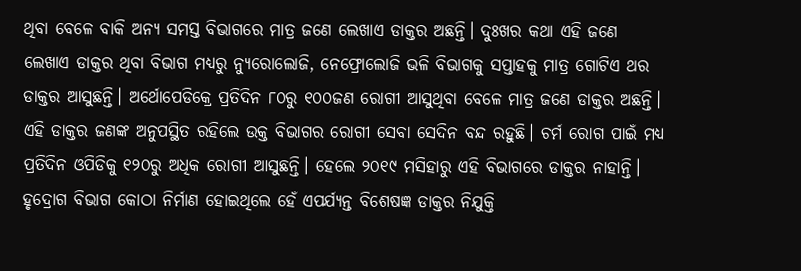ଥିବା ବେଳେ ବାକି ଅନ୍ୟ ସମସ୍ତ ବିଭାଗରେ ମାତ୍ର ଜଣେ ଲେଖାଏ ଡାକ୍ତର ଅଛନ୍ତି। ଦୁଃଖର କଥା ଏହି ଜଣେ ଲେଖାଏ ଡାକ୍ତର ଥିବା ବିଭାଗ ମଧ୍ୟରୁ ନ୍ୟୁରୋଲୋଜି, ନେଫ୍ରୋଲୋଜି ଭଳି ବିଭାଗକୁ ସପ୍ତାହକୁ ମାତ୍ର ଗୋଟିଏ ଥର ଡାକ୍ତର ଆସୁଛନ୍ତି। ଅର୍ଥୋପେଡିକ୍ରେ ପ୍ରତିଦିନ ୮୦ରୁ ୧୦୦ଜଣ ରୋଗୀ ଆସୁଥିବା ବେଳେ ମାତ୍ର ଜଣେ ଡାକ୍ତର ଅଛନ୍ତି। ଏହି ଡାକ୍ତର ଜଣଙ୍କ ଅନୁପସ୍ଥିତ ରହିଲେ ଉକ୍ତ ବିଭାଗର ରୋଗୀ ସେବା ସେଦିନ ବନ୍ଦ ରହୁଛି। ଚର୍ମ ରୋଗ ପାଇଁ ମଧ୍ୟ ପ୍ରତିଦିନ ଓପିଡିକୁ ୧୨୦ରୁ ଅଧିକ ରୋଗୀ ଆସୁଛନ୍ତି। ହେଲେ ୨୦୧୯ ମସିହାରୁ ଏହି ବିଭାଗରେ ଡାକ୍ତର ନାହାନ୍ତି। ହୃଦ୍ରୋଗ ବିଭାଗ କୋଠା ନିର୍ମାଣ ହୋଇଥିଲେ ହେଁ ଏପର୍ଯ୍ୟନ୍ତ ବିଶେଷଜ୍ଞ ଡାକ୍ତର ନିଯୁକ୍ତି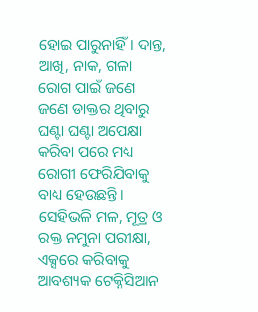ହୋଇ ପାରୁନାହିଁ। ଦାନ୍ତ, ଆଖି, ନାକ, ଗଳା ରୋଗ ପାଇଁ ଜଣେ ଜଣେ ଡାକ୍ତର ଥିବାରୁ ଘଣ୍ଟା ଘଣ୍ଟା ଅପେକ୍ଷା କରିବା ପରେ ମଧ୍ୟ ରୋଗୀ ଫେରିଯିବାକୁ ବାଧ୍ୟ ହେଉଛନ୍ତି। ସେହିଭଳି ମଳ, ମୂତ୍ର ଓ ରକ୍ତ ନମୁନା ପରୀକ୍ଷା, ଏକ୍ସରେ କରିବାକୁ ଆବଶ୍ୟକ ଟେକ୍ନିସିଆନ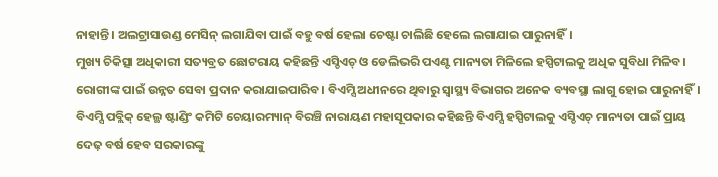ନାହାନ୍ତି। ଅଲଟ୍ରାସାଉଣ୍ଡ ମେସିନ୍ ଲଗାଯିବା ପାଇଁ ବହୁ ବର୍ଷ ହେଲା ଚେଷ୍ଟା ଚାଲିଛି ହେଲେ ଲଗାଯାଇ ପାରୁନାହିଁ।
ମୁଖ୍ୟ ଚିକିତ୍ସା ଅଧିକାରୀ ସତ୍ୟବ୍ରତ ଛୋଟରାୟ କହିଛନ୍ତି ଏସ୍ଡିଏଚ୍ ଓ ଡେଲିଭରି ପଏଣ୍ଟ ମାନ୍ୟତା ମିଳିଲେ ହସ୍ପିଟାଲକୁ ଅଧିକ ସୁବିଧା ମିଳିବ। ରୋଗୀଙ୍କ ପାଇଁ ଉନ୍ନତ ସେବା ପ୍ରଦାନ କରାଯାଇପାରିବ। ବିଏମ୍ସି ଅଧୀନରେ ଥିବାରୁ ସ୍ବାସ୍ଥ୍ୟ ବିଭାଗର ଅନେକ ବ୍ୟବସ୍ଥା ଲାଗୁ ହୋଇ ପାରୁନାହିଁ। ବିଏମ୍ସି ପବ୍ଲିକ୍ ହେଲ୍ଥ ଷ୍ଟାଣ୍ଡିଂ କମିଟି ଚେୟାରମ୍ୟାନ୍ ବିରଞ୍ଚି ନାରାୟଣ ମହାସୂପକାର କହିଛନ୍ତି ବିଏମ୍ସି ହସ୍ପିଟାଲକୁ ଏସ୍ଡିଏଚ୍ ମାନ୍ୟତା ପାଇଁ ପ୍ରାୟ ଦେଢ଼ ବର୍ଷ ହେବ ସରକାରଙ୍କୁ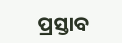ପ୍ରସ୍ତାବ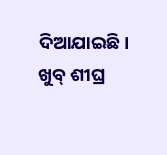ଦିଆଯାଇଛି। ଖୁବ୍ ଶୀଘ୍ର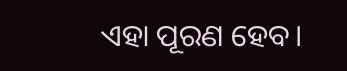ଏହା ପୂରଣ ହେବ।